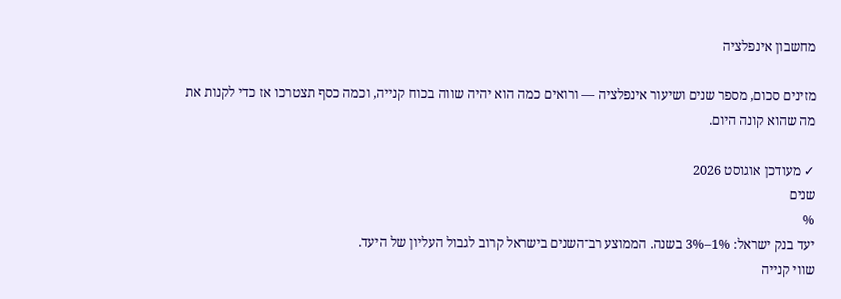מחשבון אינפלציה

מזינים סכום, מספר שנים ושיעור אינפלציה — ורואים כמה הוא יהיה שווה בכוח קנייה, וכמה כסף תצטרכו אז כדי לקנות את מה שהוא קונה היום.

✓ מעודכן אוגוסט 2026
שנים
%
יעד בנק ישראל: 1%–3% בשנה. הממוצע רב־השנים בישראל קרוב לגבול העליון של היעד.
שווי קנייה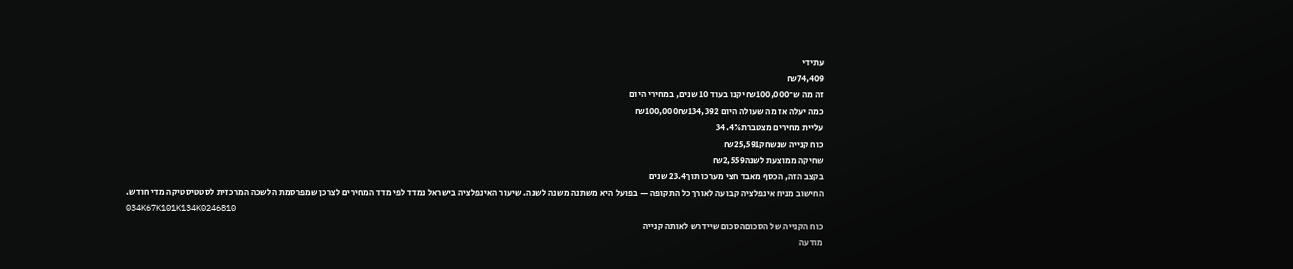עתידי
₪74,409
זה מה ש־₪100,000 יקנו בעוד 10 שנים, במחירי היום
כמה יעלה אז מה שעולה היום ₪100,000₪134,392
עליית מחירים מצטברת34.4%
כוח קנייה שנשחק₪25,591
שחיקה ממוצעת לשנה₪2,559
בקצב הזה, הכסף מאבד חצי מערכו תוך23.4 שנים
החישוב מניח אינפלציה קבועה לאורך כל התקופה — בפועל היא משתנה משנה לשנה. שיעור האינפלציה בישראל נמדד לפי מדד המחירים לצרכן שמפרסמת הלשכה המרכזית לסטטיסטיקה מדי חודש.
034K67K101K134K0246810
כוח הקנייה של הסכוםהסכום שיידרש לאותה קנייה
מודעה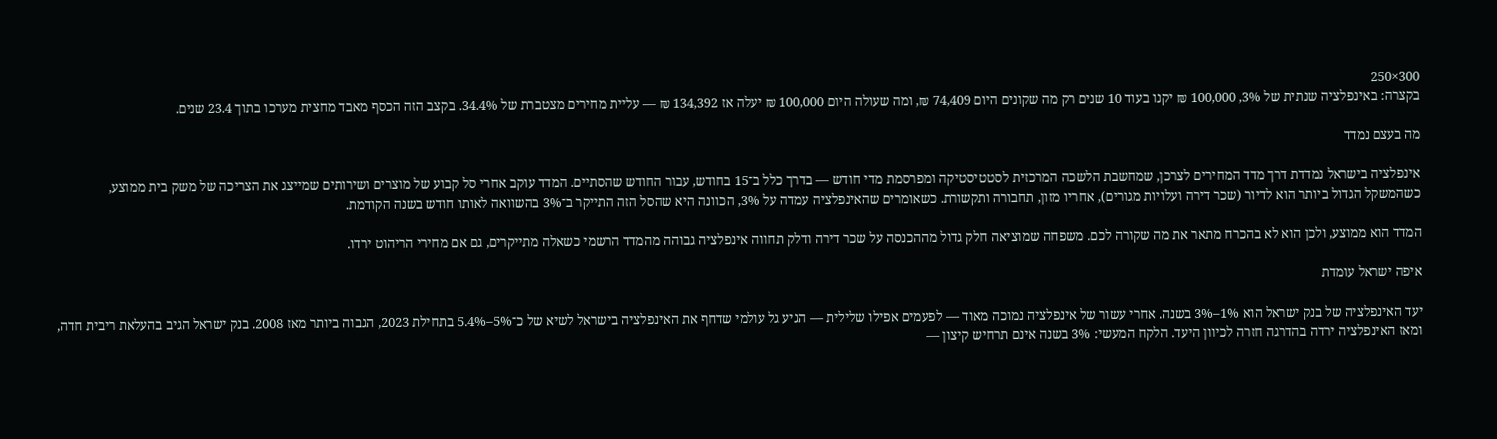300×250
בקצרה: באינפלציה שנתית של 3%, 100,000 ₪ יקנו בעוד 10 שנים רק מה שקונים היום 74,409 ₪, ומה שעולה היום 100,000 ₪ יעלה אז 134,392 ₪ — עליית מחירים מצטברת של 34.4%. בקצב הזה הכסף מאבד מחצית מערכו בתוך 23.4 שנים.

מה בעצם נמדד

אינפלציה בישראל נמדדת דרך מדד המחירים לצרכן, שמחשבת הלשכה המרכזית לסטטיסטיקה ומפרסמת מדי חודש — בדרך כלל ב־15 בחודש, עבור החודש שהסתיים. המדד עוקב אחרי סל קבוע של מוצרים ושירותים שמייצג את הצריכה של משק בית ממוצע, כשהמשקל הגדול ביותר הוא לדיור (שכר דירה ועלויות מגורים), אחריו מזון, תחבורה ותקשורת. כשאומרים שהאינפלציה עמדה על 3%, הכוונה היא שהסל הזה התייקר ב־3% בהשוואה לאותו חודש בשנה הקודמת.

המדד הוא ממוצע, ולכן הוא לא בהכרח מתאר את מה שקורה לכם. משפחה שמוציאה חלק גדול מההכנסה על שכר דירה ודלק תחווה אינפלציה גבוהה מהמדד הרשמי כשאלה מתייקרים, גם אם מחירי הריהוט ירדו.

איפה ישראל עומדת

יעד האינפלציה של בנק ישראל הוא 1%–3% בשנה. אחרי עשור של אינפלציה נמוכה מאוד — לפעמים אפילו שלילית — הגיע גל עולמי שדחף את האינפלציה בישראל לשיא של כ־5%–5.4% בתחילת 2023, הגבוה ביותר מאז 2008. בנק ישראל הגיב בהעלאת ריבית חדה, ומאז האינפלציה ירדה בהדרגה חזרה לכיוון היעד. הלקח המעשי: 3% בשנה אינם תרחיש קיצון —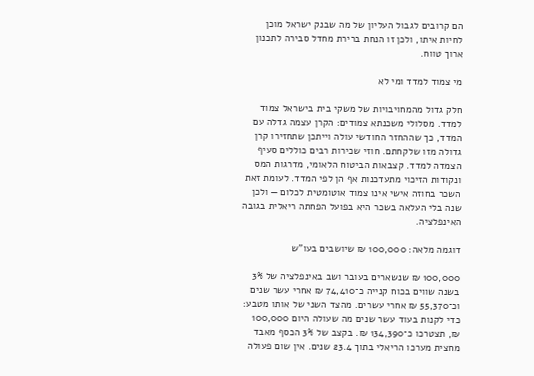הם קרובים לגבול העליון של מה שבנק ישראל מוכן לחיות איתו, ולכן זו הנחת ברירת מחדל סבירה לתכנון ארוך טווח.

מי צמוד למדד ומי לא

חלק גדול מהמחויבויות של משקי בית בישראל צמוד למדד. מסלולי משכנתא צמודים: הקרן עצמה גדלה עם המדד, כך שההחזר החודשי עולה וייתכן שתחזירו קרן גדולה מזו שלקחתם. חוזי שכירות רבים כוללים סעיף הצמדה למדד. קצבאות הביטוח הלאומי, מדרגות המס ונקודות הזיכוי מתעדכנות אף הן לפי המדד. לעומת זאת השכר בחוזה אישי אינו צמוד אוטומטית לכלום — ולכן שנה בלי העלאה בשכר היא בפועל הפחתה ריאלית בגובה האינפלציה.

דוגמה מלאה: 100,000 ₪ שיושבים בעו"ש

100,000 ₪ שנשארים בעובר ושב באינפלציה של 3% בשנה שווים בכוח קנייה כ־74,410 ₪ אחרי עשר שנים וכ־55,370 ₪ אחרי עשרים. מהצד השני של אותו מטבע: כדי לקנות בעוד עשר שנים מה שעולה היום 100,000 ₪, תצטרכו כ־134,390 ₪. בקצב של 3% הכסף מאבד מחצית מערכו הריאלי בתוך 23.4 שנים. אין שום פעולה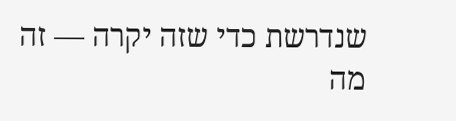שנדרשת כדי שזה יקרה — זה מה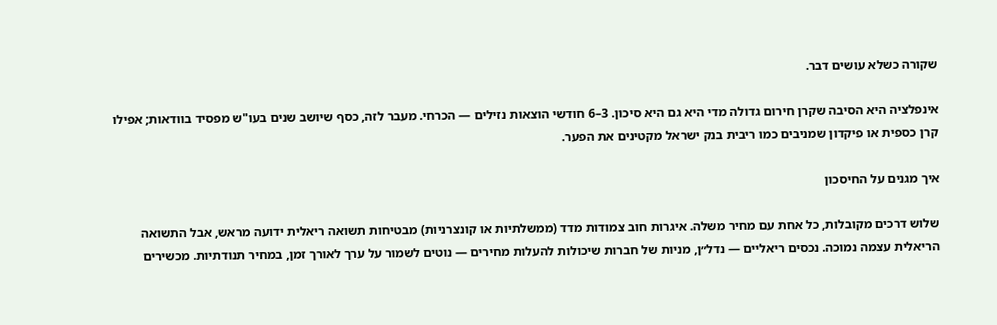שקורה כשלא עושים דבר.

אינפלציה היא הסיבה שקרן חירום גדולה מדי היא גם היא סיכון. 3–6 חודשי הוצאות נזילים — הכרחי. מעבר לזה, כסף שיושב שנים בעו"ש מפסיד בוודאות; אפילו קרן כספית או פיקדון שמניבים כמו ריבית בנק ישראל מקטינים את הפער.

איך מגנים על החיסכון

שלוש דרכים מקובלות, כל אחת עם מחיר משלה. איגרות חוב צמודות מדד (ממשלתיות או קונצרניות) מבטיחות תשואה ריאלית ידועה מראש, אבל התשואה הריאלית עצמה נמוכה. נכסים ריאליים — נדל״ן, מניות של חברות שיכולות להעלות מחירים — נוטים לשמור על ערך לאורך זמן, במחיר תנודתיות. מכשירים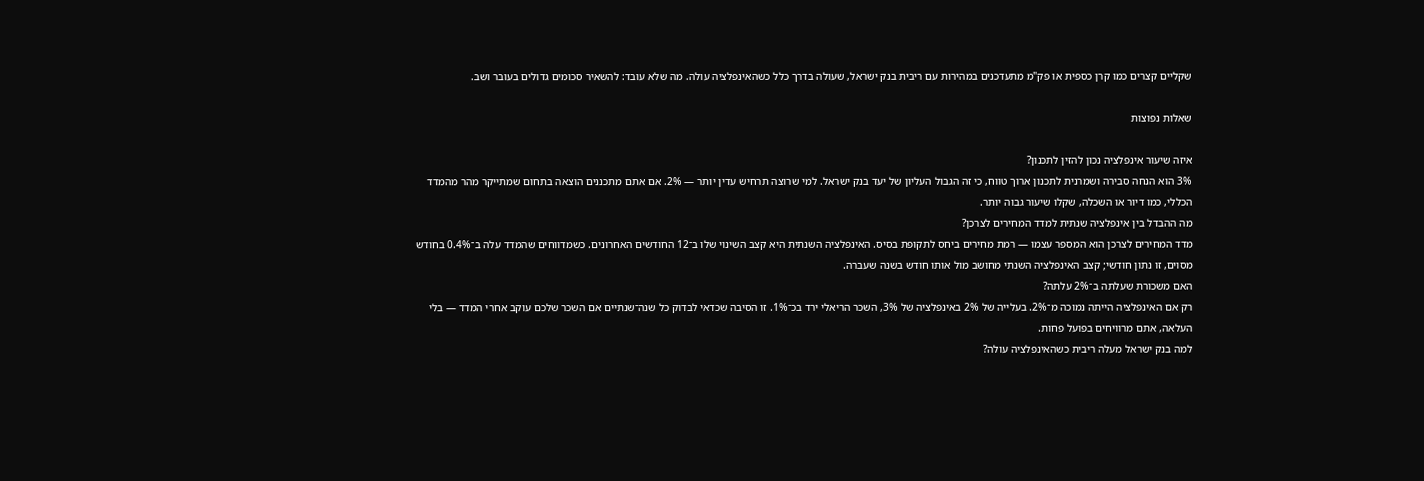שקליים קצרים כמו קרן כספית או פק"מ מתעדכנים במהירות עם ריבית בנק ישראל, שעולה בדרך כלל כשהאינפלציה עולה. מה שלא עובד: להשאיר סכומים גדולים בעובר ושב.

שאלות נפוצות

איזה שיעור אינפלציה נכון להזין לתכנון?
3% הוא הנחה סבירה ושמרנית לתכנון ארוך טווח, כי זה הגבול העליון של יעד בנק ישראל. למי שרוצה תרחיש עדין יותר — 2%. אם אתם מתכננים הוצאה בתחום שמתייקר מהר מהמדד הכללי, כמו דיור או השכלה, שקלו שיעור גבוה יותר.
מה ההבדל בין אינפלציה שנתית למדד המחירים לצרכן?
מדד המחירים לצרכן הוא המספר עצמו — רמת מחירים ביחס לתקופת בסיס. האינפלציה השנתית היא קצב השינוי שלו ב־12 החודשים האחרונים. כשמדווחים שהמדד עלה ב־0.4% בחודש מסוים, זו נתון חודשי; קצב האינפלציה השנתי מחושב מול אותו חודש בשנה שעברה.
האם משכורת שעלתה ב־2% עלתה?
רק אם האינפלציה הייתה נמוכה מ־2%. בעלייה של 2% באינפלציה של 3%, השכר הריאלי ירד בכ־1%. זו הסיבה שכדאי לבדוק כל שנה־שנתיים אם השכר שלכם עוקב אחרי המדד — בלי העלאה, אתם מרוויחים בפועל פחות.
למה בנק ישראל מעלה ריבית כשהאינפלציה עולה?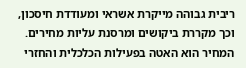ריבית גבוהה מייקרת אשראי ומעודדת חיסכון, וכך מקררת ביקושים ומרסנת עליות מחירים. המחיר הוא האטה בפעילות הכלכלית והחזרי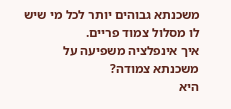משכנתא גבוהים יותר לכל מי שיש לו מסלול צמוד פריים.
איך אינפלציה משפיעה על משכנתא צמודה?
היא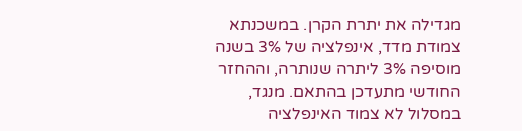מגדילה את יתרת הקרן. במשכנתא צמודת מדד, אינפלציה של 3% בשנה מוסיפה 3% ליתרה שנותרה, וההחזר החודשי מתעדכן בהתאם. מנגד, במסלול לא צמוד האינפלציה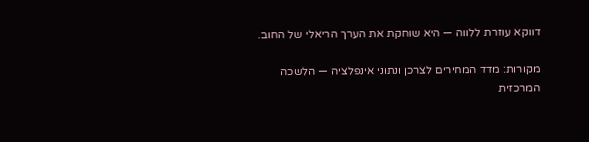דווקא עוזרת ללווה — היא שוחקת את הערך הריאלי של החוב.

מקורות: מדד המחירים לצרכן ונתוני אינפלציה — הלשכה המרכזית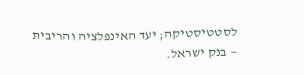לסטטיסטיקה; יעד האינפלציה והריבית — בנק ישראל.